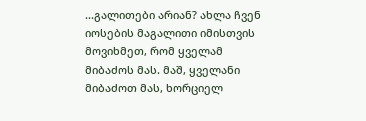...გალითები არიან? ახლა ჩვენ იოსების მაგალითი იმისთვის მოვიხმეთ, რომ ყველამ მიბაძოს მას. მაშ, ყველანი მიბაძოთ მას, ხორციელ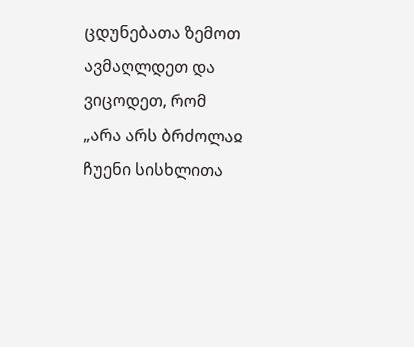ცდუნებათა ზემოთ ავმაღლდეთ და ვიცოდეთ, რომ „არა არს ბრძოლაჲ ჩუენი სისხლითა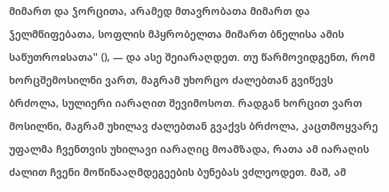მიმართ და ჴორცითა, არამედ მთავრობათა მიმართ და ჴელმწიფებათა, სოფლის მპყრობელთა მიმართ ბნელისა ამის საწუთროჲსათა" (), — და ასე შეიარაღდეთ. თუ წარმოვიდგენთ, რომ ხორცშემოსილნი ვართ, მაგრამ უხორცო ძალებთან გვიწევს ბრძოლა, სულიერი იარაღით შევიმოსოთ. რადგან ხორცით ვართ მოსილნი, მაგრამ უხილავ ძალებთან გვაქვს ბრძოლა, კაცთმოყვარე უფალმა ჩვენთვის უხილავი იარაღიც მოამზადა, რათა ამ იარაღის ძალით ჩვენი მოწინააღმდეგეების ბუნებას ვძლეოდეთ. მაშ, ამ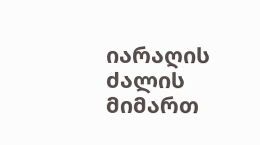იარაღის ძალის მიმართ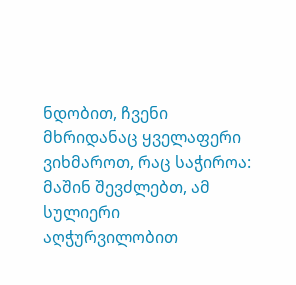ნდობით, ჩვენი მხრიდანაც ყველაფერი ვიხმაროთ, რაც საჭიროა: მაშინ შევძლებთ, ამ სულიერი აღჭურვილობით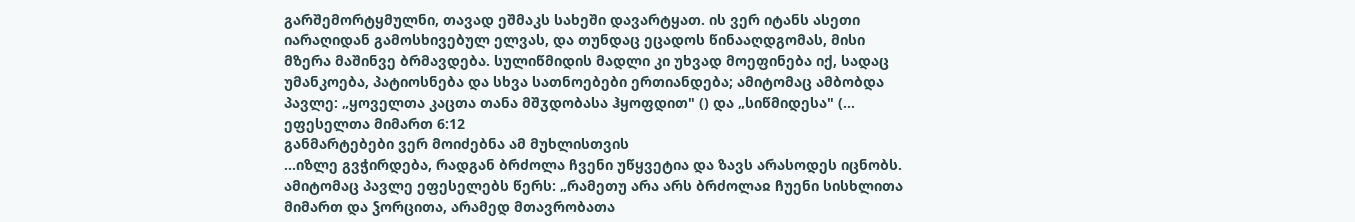გარშემორტყმულნი, თავად ეშმაკს სახეში დავარტყათ. ის ვერ იტანს ასეთი იარაღიდან გამოსხივებულ ელვას, და თუნდაც ეცადოს წინააღდგომას, მისი მზერა მაშინვე ბრმავდება. სულიწმიდის მადლი კი უხვად მოეფინება იქ, სადაც უმანკოება, პატიოსნება და სხვა სათნოებები ერთიანდება; ამიტომაც ამბობდა პავლე: „ყოველთა კაცთა თანა მშჳდობასა ჰყოფდით" () და „სიწმიდესა" (...
ეფესელთა მიმართ 6:12
განმარტებები ვერ მოიძებნა ამ მუხლისთვის
...იზლე გვჭირდება, რადგან ბრძოლა ჩვენი უწყვეტია და ზავს არასოდეს იცნობს. ამიტომაც პავლე ეფესელებს წერს: „რამეთუ არა არს ბრძოლაჲ ჩუენი სისხლითა მიმართ და ჴორცითა, არამედ მთავრობათა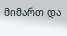მიმართ და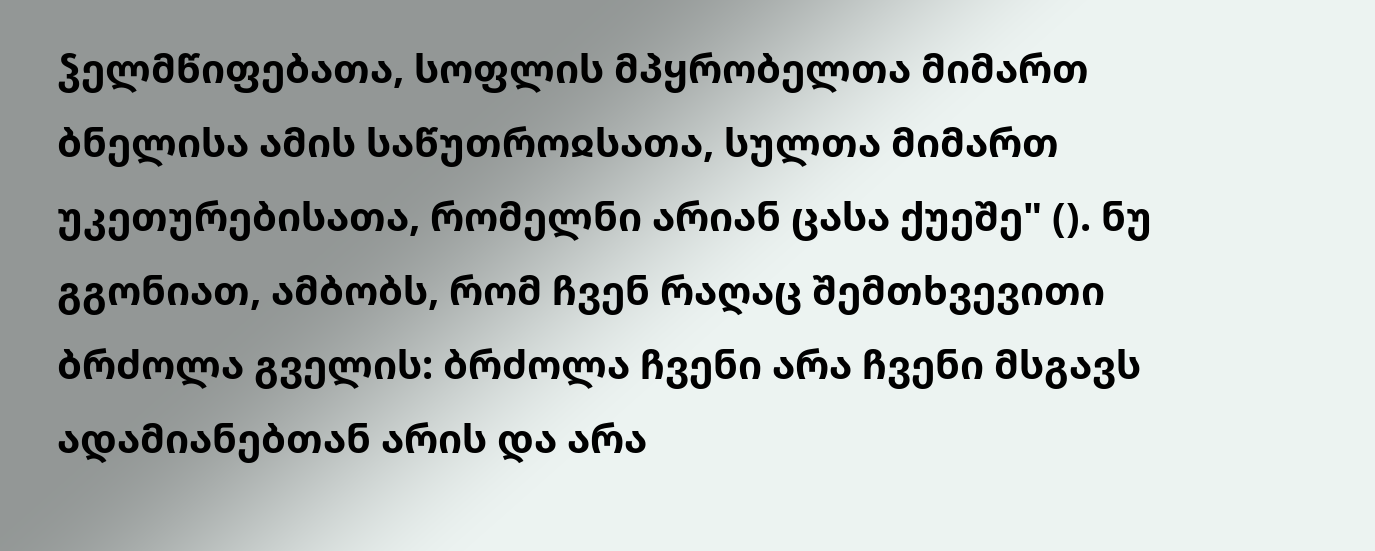ჴელმწიფებათა, სოფლის მპყრობელთა მიმართ ბნელისა ამის საწუთროჲსათა, სულთა მიმართ უკეთურებისათა, რომელნი არიან ცასა ქუეშე" (). ნუ გგონიათ, ამბობს, რომ ჩვენ რაღაც შემთხვევითი ბრძოლა გველის: ბრძოლა ჩვენი არა ჩვენი მსგავს ადამიანებთან არის და არა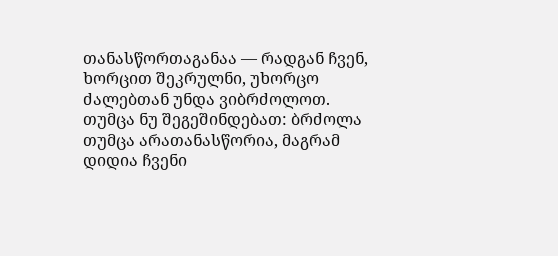თანასწორთაგანაა — რადგან ჩვენ, ხორცით შეკრულნი, უხორცო ძალებთან უნდა ვიბრძოლოთ. თუმცა ნუ შეგეშინდებათ: ბრძოლა თუმცა არათანასწორია, მაგრამ დიდია ჩვენი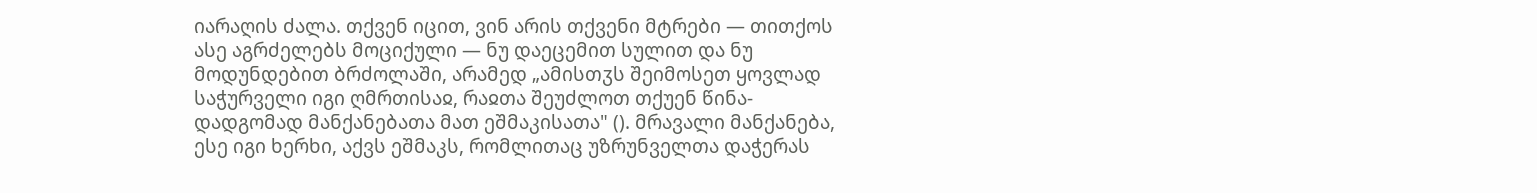იარაღის ძალა. თქვენ იცით, ვინ არის თქვენი მტრები — თითქოს ასე აგრძელებს მოციქული — ნუ დაეცემით სულით და ნუ მოდუნდებით ბრძოლაში, არამედ „ამისთჳს შეიმოსეთ ყოვლად საჭურველი იგი ღმრთისაჲ, რაჲთა შეუძლოთ თქუენ წინა-დადგომად მანქანებათა მათ ეშმაკისათა" (). მრავალი მანქანება, ესე იგი ხერხი, აქვს ეშმაკს, რომლითაც უზრუნველთა დაჭერას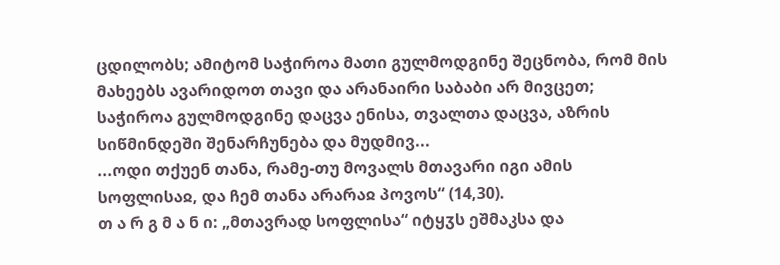ცდილობს; ამიტომ საჭიროა მათი გულმოდგინე შეცნობა, რომ მის მახეებს ავარიდოთ თავი და არანაირი საბაბი არ მივცეთ; საჭიროა გულმოდგინე დაცვა ენისა, თვალთა დაცვა, აზრის სიწმინდეში შენარჩუნება და მუდმივ...
...ოდი თქუენ თანა, რამე-თუ მოვალს მთავარი იგი ამის სოფლისაჲ, და ჩემ თანა არარაჲ პოვოს“ (14,30).
თ ა რ გ მ ა ნ ი: „მთავრად სოფლისა“ იტყჳს ეშმაკსა და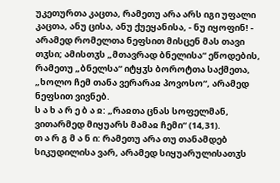უკეთურთა კაცთა, რამეთუ არა არს იგი უფალი კაცთა, ანუ ცისა, ანუ ქუეყანისა, - ნუ იყოფინ! - არამედ რომელთა ნეფსით მისცენ მას თავი თჳსი; ამისთჳს „მთავრად ბნელისა“ ეწოდების, რამეთუ „ბნელსა“ იტყჳს ბოროტთა საქმეთა, „ხოლო ჩემ თანა ვერარაჲ პოვოსო“, არამედ ნეფსით ვივნებ.
ს ა ხ ა რ ე ბ ა ჲ: „რაჲთა ცნას სოფელმან, ვითარმედ მიყუარს მამაჲ ჩემი“ (14,31).
თ ა რ გ მ ა ნ ი: რამეთუ არა თუ თანამდებ სიკუდილისა ვარ, არამედ სიყუარულისათჳს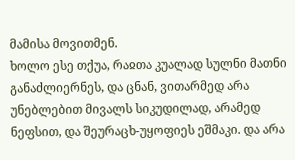მამისა მოვითმენ.
ხოლო ესე თქუა, რაჲთა კუალად სულნი მათნი განაძლიერნეს, და ცნან, ვითარმედ არა უნებლებით მივალს სიკუდილად, არამედ ნეფსით, და შეურაცხ-უყოფიეს ეშმაკი. და არა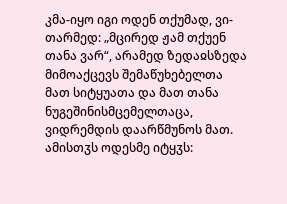კმა-იყო იგი ოდენ თქუმად, ვი-თარმედ: „მცირედ ჟამ თქუენ თანა ვარ“, არამედ ზედაჲსზედა მიმოაქცევს შემაწუხებელთა მათ სიტყუათა და მათ თანა ნუგეშინისმცემელთაცა, ვიდრემდის დაარწმუნოს მათ. ამისთჳს ოდესმე იტყჳს: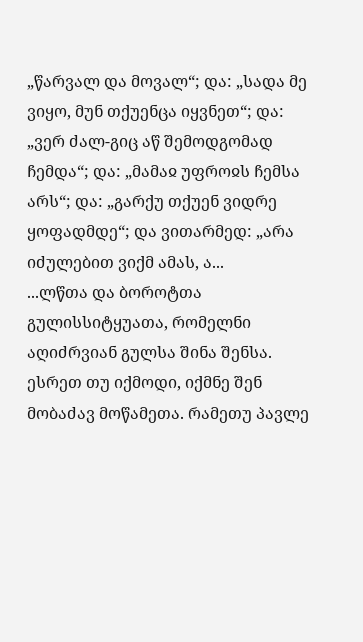„წარვალ და მოვალ“; და: „სადა მე ვიყო, მუნ თქუენცა იყვნეთ“; და: „ვერ ძალ-გიც აწ შემოდგომად ჩემდა“; და: „მამაჲ უფროჲს ჩემსა არს“; და: „გარქუ თქუენ ვიდრე ყოფადმდე“; და ვითარმედ: „არა იძულებით ვიქმ ამას, ა...
...ლწთა და ბოროტთა გულისსიტყუათა, რომელნი აღიძრვიან გულსა შინა შენსა. ესრეთ თუ იქმოდი, იქმნე შენ მობაძავ მოწამეთა. რამეთუ პავლე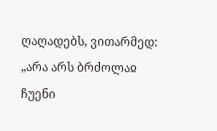ღაღადებს, ვითარმედ: „არა არს ბრძოლაჲ ჩუენი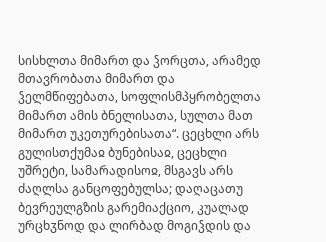სისხლთა მიმართ და ჴორცთა, არამედ მთავრობათა მიმართ და ჴელმწიფებათა, სოფლისმპყრობელთა მიმართ ამის ბნელისათა, სულთა მათ მიმართ უკეთურებისათა“. ცეცხლი არს გულისთქუმაჲ ბუნებისაჲ, ცეცხლი უშრეტი, სამარადისოჲ, მსგავს არს ძაღლსა განცოფებულსა; დაღაცათუ ბევრეულგზის გარემიაქციო, კუალად ურცხჳნოდ და ლირბად მოგიჴდის და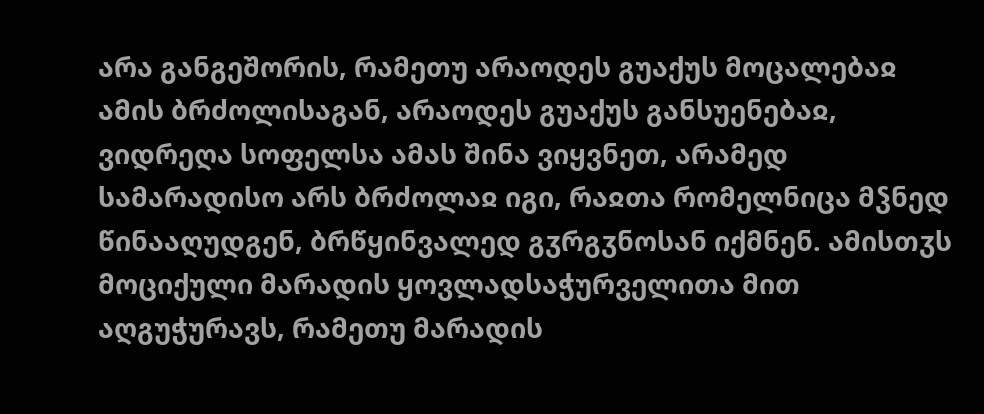არა განგეშორის, რამეთუ არაოდეს გუაქუს მოცალებაჲ ამის ბრძოლისაგან, არაოდეს გუაქუს განსუენებაჲ, ვიდრეღა სოფელსა ამას შინა ვიყვნეთ, არამედ სამარადისო არს ბრძოლაჲ იგი, რაჲთა რომელნიცა მჴნედ წინააღუდგენ, ბრწყინვალედ გჳრგჳნოსან იქმნენ. ამისთჳს მოციქული მარადის ყოვლადსაჭურველითა მით აღგუჭურავს, რამეთუ მარადის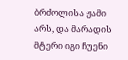ბრძოლისა ჟამი არს, და მარადის მტერი იგი ჩუენი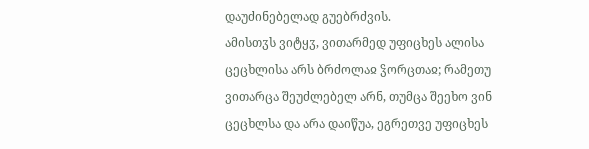დაუძინებელად გუებრძვის.
ამისთჳს ვიტყჳ, ვითარმედ უფიცხეს ალისა ცეცხლისა არს ბრძოლაჲ ჴორცთაჲ; რამეთუ ვითარცა შეუძლებელ არნ, თუმცა შეეხო ვინ ცეცხლსა და არა დაიწუა, ეგრეთვე უფიცხეს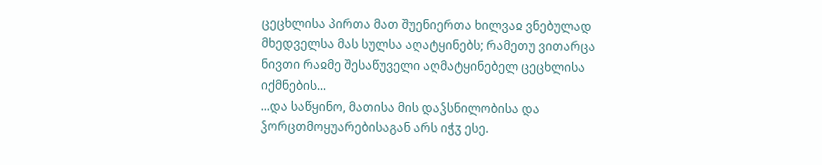ცეცხლისა პირთა მათ შუენიერთა ხილვაჲ ვნებულად მხედველსა მას სულსა აღატყინებს; რამეთუ ვითარცა ნივთი რაჲმე შესაწუველი აღმატყინებელ ცეცხლისა იქმნების...
...და საწყინო, მათისა მის დაჴსნილობისა და ჴორცთმოყუარებისაგან არს იჭჳ ესე.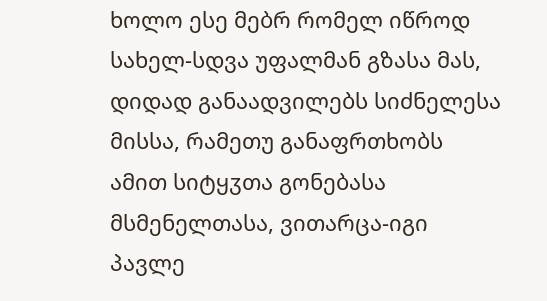ხოლო ესე მებრ რომელ იწროდ სახელ-სდვა უფალმან გზასა მას, დიდად განაადვილებს სიძნელესა მისსა, რამეთუ განაფრთხობს ამით სიტყჳთა გონებასა მსმენელთასა, ვითარცა-იგი პავლე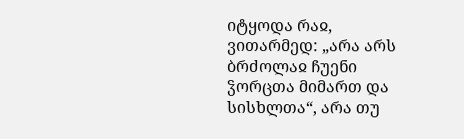იტყოდა რაჲ, ვითარმედ: „არა არს ბრძოლაჲ ჩუენი ჴორცთა მიმართ და სისხლთა“, არა თუ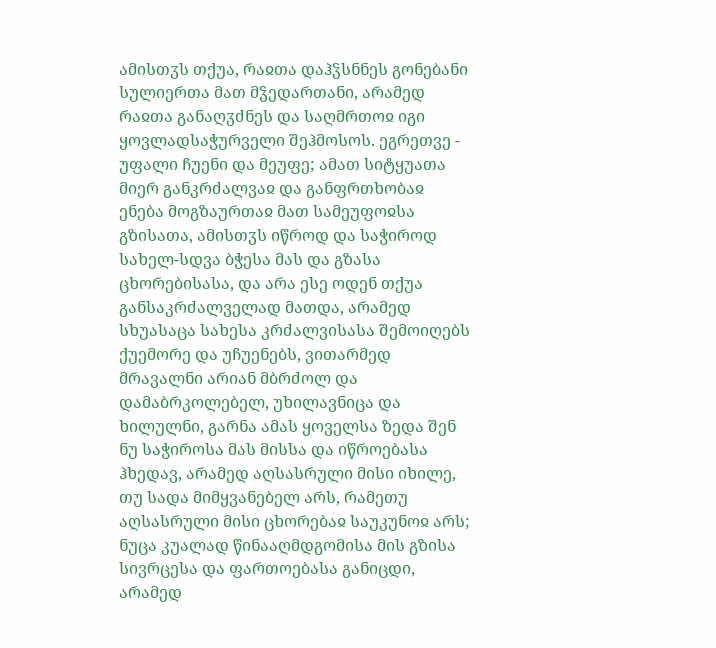ამისთჳს თქუა, რაჲთა დაჰჴსნნეს გონებანი სულიერთა მათ მჴედართანი, არამედ რაჲთა განაღჳძნეს და საღმრთოჲ იგი ყოვლადსაჭურველი შეჰმოსოს. ეგრეთვე - უფალი ჩუენი და მეუფე; ამათ სიტყუათა მიერ განკრძალვაჲ და განფრთხობაჲ ენება მოგზაურთაჲ მათ სამეუფოჲსა გზისათა, ამისთჳს იწროდ და საჭიროდ სახელ-სდვა ბჭესა მას და გზასა ცხორებისასა, და არა ესე ოდენ თქუა განსაკრძალველად მათდა, არამედ სხუასაცა სახესა კრძალვისასა შემოიღებს ქუემორე და უჩუენებს, ვითარმედ მრავალნი არიან მბრძოლ და დამაბრკოლებელ, უხილავნიცა და ხილულნი, გარნა ამას ყოველსა ზედა შენ ნუ საჭიროსა მას მისსა და იწროებასა ჰხედავ, არამედ აღსასრული მისი იხილე, თუ სადა მიმყვანებელ არს, რამეთუ აღსასრული მისი ცხორებაჲ საუკუნოჲ არს; ნუცა კუალად წინააღმდგომისა მის გზისა სივრცესა და ფართოებასა განიცდი, არამედ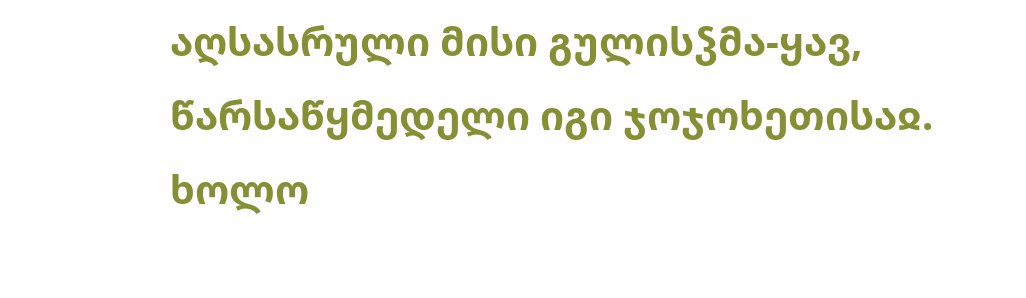აღსასრული მისი გულისჴმა-ყავ, წარსაწყმედელი იგი ჯოჯოხეთისაჲ.
ხოლო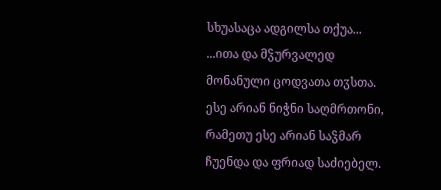სხუასაცა ადგილსა თქუა...
...ითა და მჴურვალედ მონანული ცოდვათა თჳსთა. ესე არიან ნიჭნი საღმრთონი, რამეთუ ესე არიან საჴმარ ჩუენდა და ფრიად საძიებელ.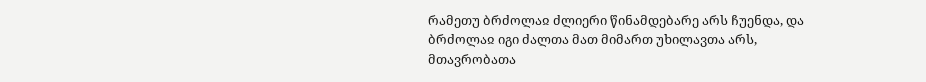რამეთუ ბრძოლაჲ ძლიერი წინამდებარე არს ჩუენდა, და ბრძოლაჲ იგი ძალთა მათ მიმართ უხილავთა არს, მთავრობათა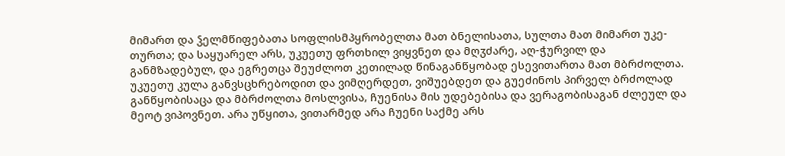მიმართ და ჴელმწიფებათა სოფლისმპყრობელთა მათ ბნელისათა, სულთა მათ მიმართ უკე-თურთა; და საყუარელ არს, უკუეთუ ფრთხილ ვიყვნეთ და მღჳძარე, აღ-ჭურვილ და განმზადებულ, და ეგრეთცა შეუძლოთ კეთილად წინაგანწყობად ესევითართა მათ მბრძოლთა.
უკუეთუ კულა განვსცხრებოდით და ვიმღერდეთ, ვიშუებდეთ და გუეძინოს პირველ ბრძოლად განწყობისაცა და მბრძოლთა მოსლვისა, ჩუენისა მის უდებებისა და ვერაგობისაგან ძლეულ და მეოტ ვიპოვნეთ. არა უწყითა, ვითარმედ არა ჩუენი საქმე არს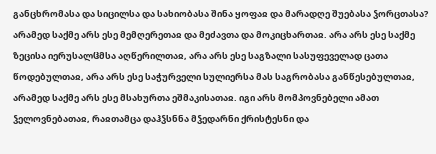განცხრომასა და სიცილსა და სახიობასა შინა ყოფაჲ და მარადღე შუებასა ჴორცთასა? არამედ საქმე არს ესე მემღერეთაჲ და მეძავთა და მოკიცხართაჲ. არა არს ესე საქმე ზეცისა იერუსალჱმსა აღწერილთაჲ, არა არს ესე საგზალი სასუფეველად ცათა წოდებულთაჲ, არა არს ესე საჭურველი სულიერსა მას საგრობასა განწესებულთაჲ, არამედ საქმე არს ესე მსახურთა ეშმაკისათაჲ. იგი არს მომპოვნებელი ამათ ჴელოვნებათაჲ, რაჲთამცა დაჰჴსნნა მჴედარნი ქრისტესნი და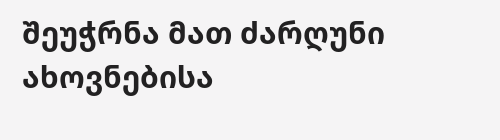შეუჭრნა მათ ძარღუნი ახოვნებისა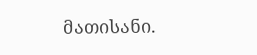მათისანი.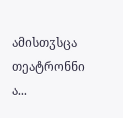ამისთჳსცა თეატრონნი ა...